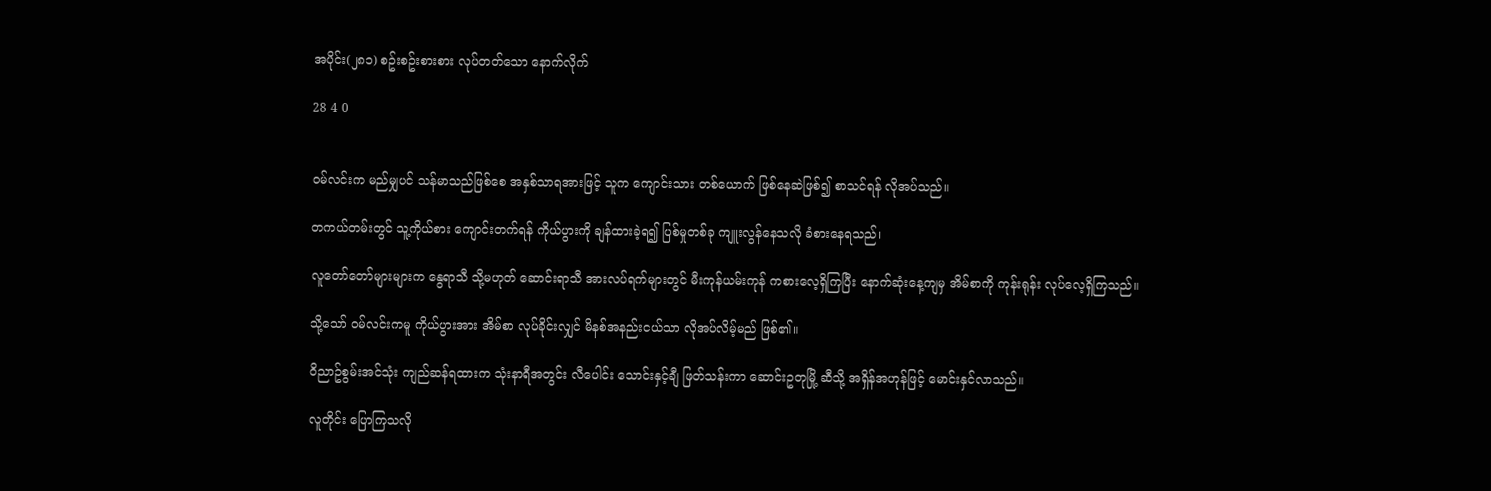အပိုင်း(၂၈၁) စဥ်းစဥ်းစားစား လုပ်တတ်သော နောက်လိုက်

28 4 0


ဝမ်လင်းက မည်မျှပင် သန်မာသည်ဖြစ်စေ အနှစ်သာရအားဖြင့် သူက ကျောင်းသား တစ်ယောက် ဖြစ်နေဆဲဖြစ်၍ စာသင်ရန် လိုအပ်သည်။

တကယ်တမ်းတွင် သူ့ကိုယ်စား ကျောင်းတက်ရန် ကိုယ်ပွားကို ချန်ထားခဲ့ရ၍ ပြစ်မှုတစ်ခု ကျူးလွန်နေသလို ခံစားနေရသည်၊

လူတော်တော်များများက နွေရာသီ သို့မဟုတ် ဆောင်းရာသီ အားလပ်ရက်များတွင် မီးကုန်ယမ်းကုန် ကစားလေ့ရှိကြပြီး နောက်ဆုံးနေ့ကျမှ အိမ်စာကို ကုန်းရုန်း လုပ်လေ့ရှိကြသည်။

သို့သော် ဝမ်လင်းကမူ ကိုယ်ပွားအား အိမ်စာ လုပ်ခိုင်းလျှင် မိနစ်အနည်းငယ်သာ လိုအပ်လိမ့်မည် ဖြစ်၏။

ဝိညာဥ်စွမ်းအင်သုံး ကျည်ဆန်ရထားက သုံးနာရီအတွင်း လီပေါင်း သောင်းနှင့်ချီ ဖြတ်သန်းကာ ဆောင်းဥတုမြို့ ဆီသို့ အရှိန်အဟုန်ဖြင့် မောင်းနှင်လာသည်။

လူတိုင်း ပြောကြသလို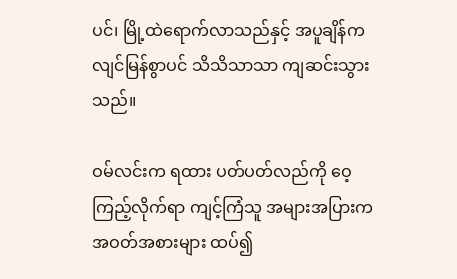ပင်၊ မြို့ထဲရောက်လာသည်နှင့် အပူချိန်က လျင်မြန်စွာပင် သိသိသာသာ ကျဆင်းသွားသည်။

ဝမ်လင်းက ရထား ပတ်ပတ်လည်ကို ဝေ့ကြည့်လိုက်ရာ ကျင့်ကြံသူ အများအပြားက အဝတ်အစားများ ထပ်၍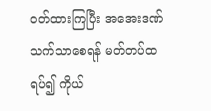ဝတ်ထားကြပြီး အအေးဒဏ် သက်သာစေရန် မတ်တပ်ထရပ်၍ ကိုယ်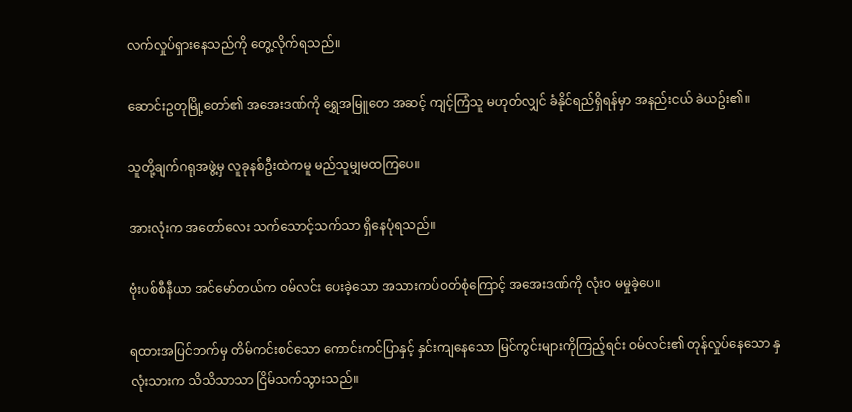လက်လှုပ်ရှားနေသည်ကို တွေ့လိုက်ရသည်။

ဆောင်းဥတုမြို့တော်၏ အအေးဒဏ်ကို ရွှေအမြူတေ အဆင့် ကျင့်ကြံသူ မဟုတ်လျှင် ခံနိုင်ရည်ရှိရန်မှာ အနည်းငယ် ခဲယဥ်း၏။

သူတို့ချက်ဂရုအဖွဲ့မှ လူခုနစ်ဦးထဲကမူ မည်သူမျှမထကြပေ။

အားလုံးက အတော်လေး သက်သောင့်သက်သာ ရှိနေပုံရသည်။

ဗုံးပစ်စီနီယာ အင်မော်တယ်က ဝမ်လင်း ပေးခဲ့သော အသားကပ်ဝတ်စုံကြောင့် အအေးဒဏ်ကို လုံးဝ မမှုခဲ့ပေ။

ရထားအပြင်ဘက်မှ တိမ်ကင်းစင်သော ကောင်းကင်ပြာနှင့် နှင်းကျနေသော မြင်ကွင်းများကိုကြည့်ရင်း ဝမ်လင်း၏ တုန်လှုပ်နေသော နှလုံးသားက သိသိသာသာ ငြိမ်သက်သွားသည်။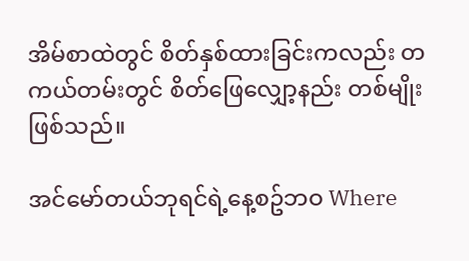အိမ်စာထဲတွင် စိတ်နှစ်ထားခြင်းကလည်း တကယ်တမ်းတွင် စိတ်ဖြေလျှော့နည်း တစ်မျိုး ဖြစ်သည်။

အင်မော်တယ်ဘုရင်ရဲ့နေ့စဥ်ဘဝ Where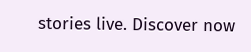stories live. Discover now